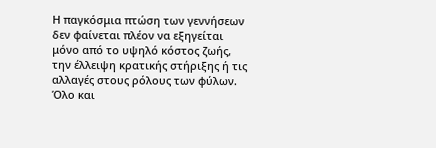Η παγκόσμια πτώση των γεννήσεων δεν φαίνεται πλέον να εξηγείται μόνο από το υψηλό κόστος ζωής, την έλλειψη κρατικής στήριξης ή τις αλλαγές στους ρόλους των φύλων. Όλο και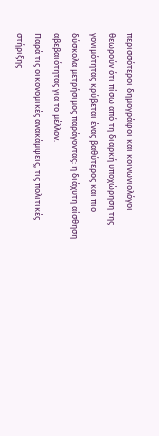περισσότεροι δημογράφοι και κοινωνιολόγοι θεωρούν ότι πίσω από τη διαρκή υποχώρηση της γονιμότητας κρύβεται ένας βαθύτερος και πιο δύσκολα μετρήσιμος παράγοντας: η διάχυτη αίσθηση αβεβαιότητας για το μέλλον.
Παρά τις οικονομικές ανακάμψεις, τις πολιτικές στήριξης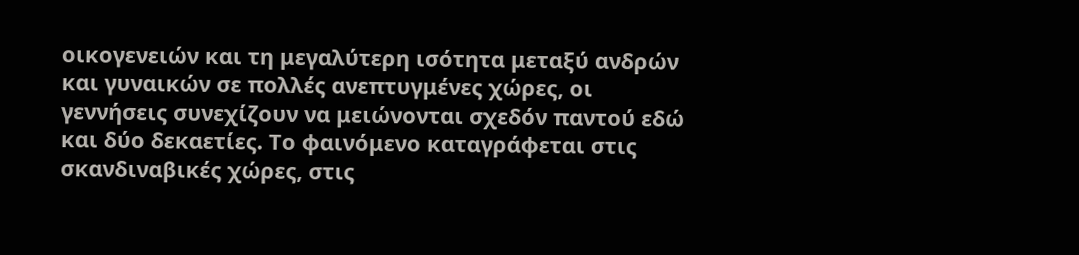οικογενειών και τη μεγαλύτερη ισότητα μεταξύ ανδρών και γυναικών σε πολλές ανεπτυγμένες χώρες, οι γεννήσεις συνεχίζουν να μειώνονται σχεδόν παντού εδώ και δύο δεκαετίες. Το φαινόμενο καταγράφεται στις σκανδιναβικές χώρες, στις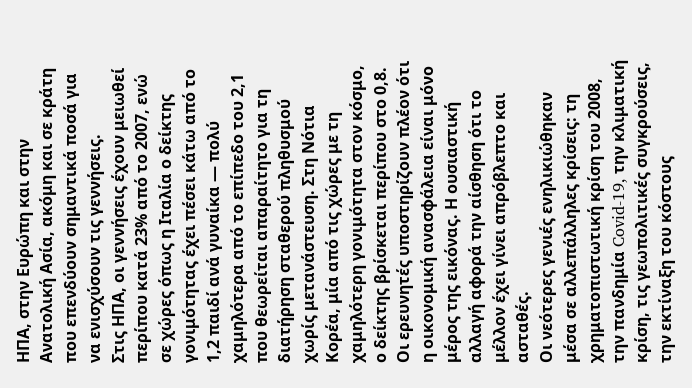ΗΠΑ, στην Ευρώπη και στην Ανατολική Ασία, ακόμη και σε κράτη που επενδύουν σημαντικά ποσά για να ενισχύσουν τις γεννήσεις.
Στις ΗΠΑ, οι γεννήσεις έχουν μειωθεί περίπου κατά 23% από το 2007, ενώ σε χώρες όπως η Ιταλία ο δείκτης γονιμότητας έχει πέσει κάτω από το 1,2 παιδί ανά γυναίκα — πολύ χαμηλότερα από το επίπεδο του 2,1 που θεωρείται απαραίτητο για τη διατήρηση σταθερού πληθυσμού χωρίς μετανάστευση. Στη Νότια Κορέα, μία από τις χώρες με τη χαμηλότερη γονιμότητα στον κόσμο, ο δείκτης βρίσκεται περίπου στο 0,8.
Οι ερευνητές υποστηρίζουν πλέον ότι η οικονομική ανασφάλεια είναι μόνο μέρος της εικόνας. Η ουσιαστική αλλαγή αφορά την αίσθηση ότι το μέλλον έχει γίνει απρόβλεπτο και ασταθές.
Οι νεότερες γενιές ενηλικιώθηκαν μέσα σε αλλεπάλληλες κρίσεις: τη χρηματοπιστωτική κρίση του 2008, την πανδημία Covid-19, την κλιματική κρίση, τις γεωπολιτικές συγκρούσεις, την εκτίναξη του κόστους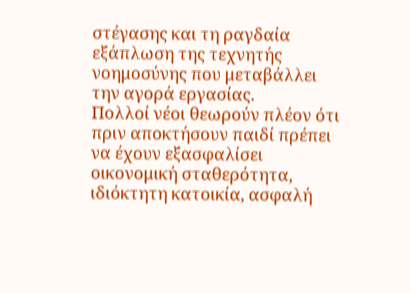στέγασης και τη ραγδαία εξάπλωση της τεχνητής νοημοσύνης που μεταβάλλει την αγορά εργασίας.
Πολλοί νέοι θεωρούν πλέον ότι πριν αποκτήσουν παιδί πρέπει να έχουν εξασφαλίσει οικονομική σταθερότητα, ιδιόκτητη κατοικία, ασφαλή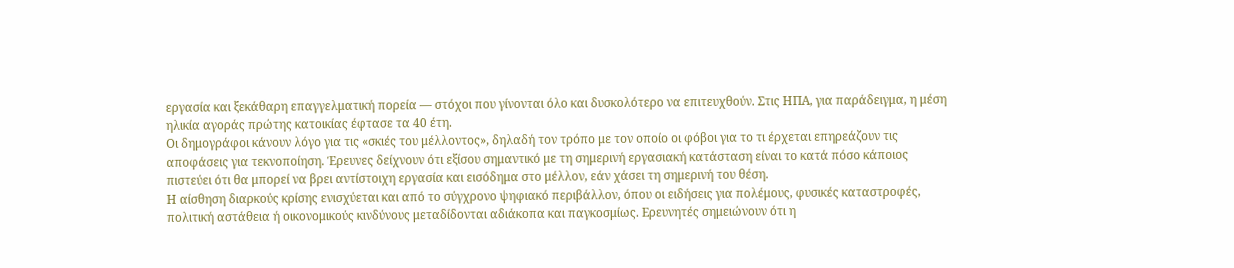εργασία και ξεκάθαρη επαγγελματική πορεία — στόχοι που γίνονται όλο και δυσκολότερο να επιτευχθούν. Στις ΗΠΑ, για παράδειγμα, η μέση ηλικία αγοράς πρώτης κατοικίας έφτασε τα 40 έτη.
Οι δημογράφοι κάνουν λόγο για τις «σκιές του μέλλοντος», δηλαδή τον τρόπο με τον οποίο οι φόβοι για το τι έρχεται επηρεάζουν τις αποφάσεις για τεκνοποίηση. Έρευνες δείχνουν ότι εξίσου σημαντικό με τη σημερινή εργασιακή κατάσταση είναι το κατά πόσο κάποιος πιστεύει ότι θα μπορεί να βρει αντίστοιχη εργασία και εισόδημα στο μέλλον, εάν χάσει τη σημερινή του θέση.
Η αίσθηση διαρκούς κρίσης ενισχύεται και από το σύγχρονο ψηφιακό περιβάλλον, όπου οι ειδήσεις για πολέμους, φυσικές καταστροφές, πολιτική αστάθεια ή οικονομικούς κινδύνους μεταδίδονται αδιάκοπα και παγκοσμίως. Ερευνητές σημειώνουν ότι η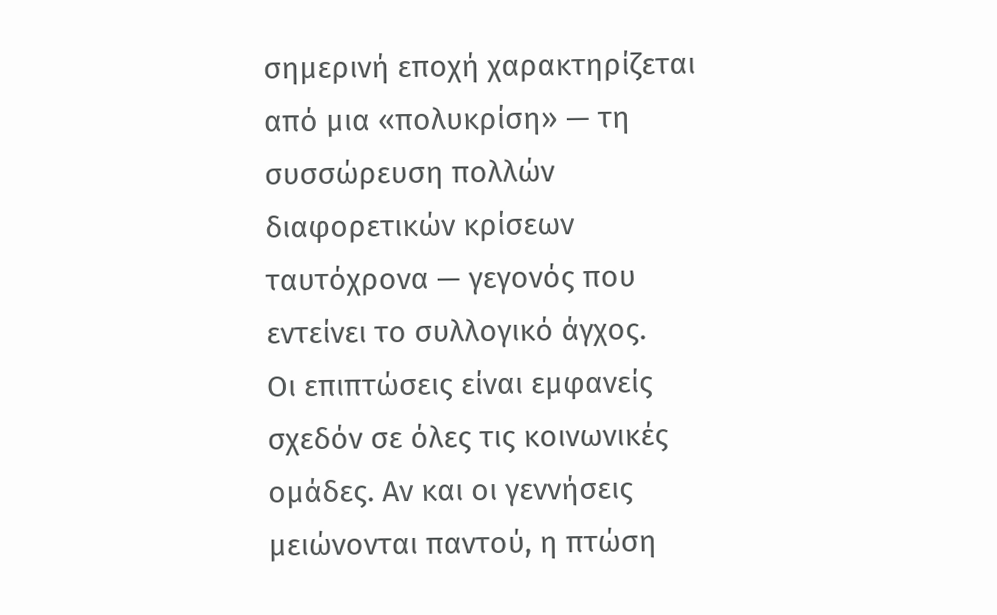σημερινή εποχή χαρακτηρίζεται από μια «πολυκρίση» — τη συσσώρευση πολλών διαφορετικών κρίσεων ταυτόχρονα — γεγονός που εντείνει το συλλογικό άγχος.
Οι επιπτώσεις είναι εμφανείς σχεδόν σε όλες τις κοινωνικές ομάδες. Αν και οι γεννήσεις μειώνονται παντού, η πτώση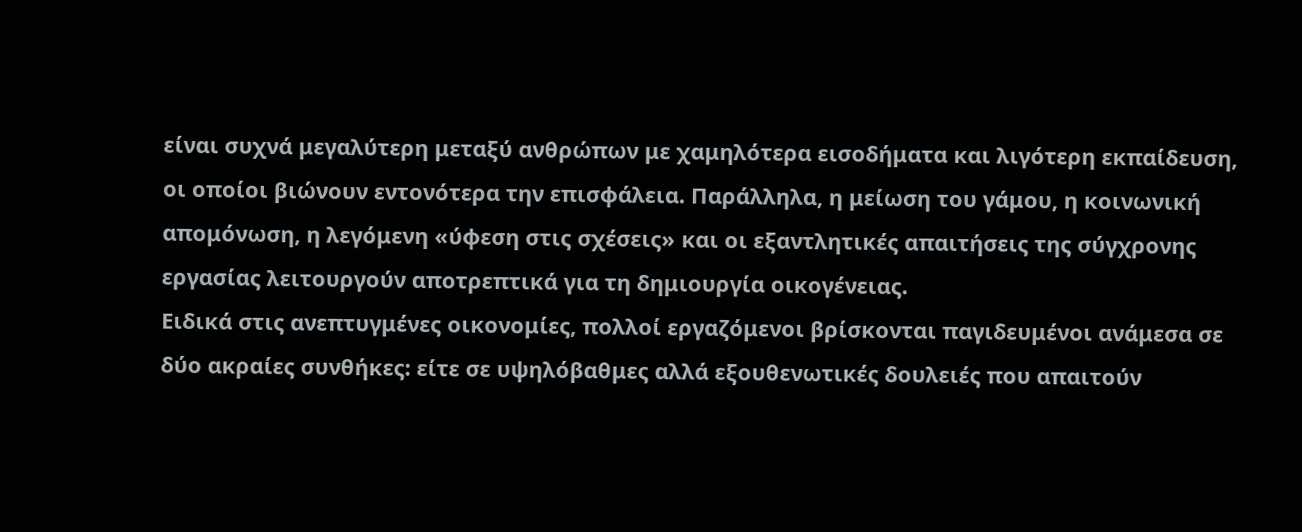είναι συχνά μεγαλύτερη μεταξύ ανθρώπων με χαμηλότερα εισοδήματα και λιγότερη εκπαίδευση, οι οποίοι βιώνουν εντονότερα την επισφάλεια. Παράλληλα, η μείωση του γάμου, η κοινωνική απομόνωση, η λεγόμενη «ύφεση στις σχέσεις» και οι εξαντλητικές απαιτήσεις της σύγχρονης εργασίας λειτουργούν αποτρεπτικά για τη δημιουργία οικογένειας.
Ειδικά στις ανεπτυγμένες οικονομίες, πολλοί εργαζόμενοι βρίσκονται παγιδευμένοι ανάμεσα σε δύο ακραίες συνθήκες: είτε σε υψηλόβαθμες αλλά εξουθενωτικές δουλειές που απαιτούν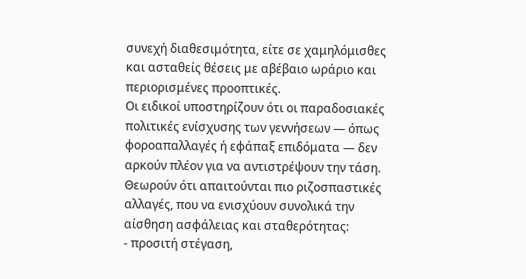συνεχή διαθεσιμότητα, είτε σε χαμηλόμισθες και ασταθείς θέσεις με αβέβαιο ωράριο και περιορισμένες προοπτικές.
Οι ειδικοί υποστηρίζουν ότι οι παραδοσιακές πολιτικές ενίσχυσης των γεννήσεων — όπως φοροαπαλλαγές ή εφάπαξ επιδόματα — δεν αρκούν πλέον για να αντιστρέψουν την τάση. Θεωρούν ότι απαιτούνται πιο ριζοσπαστικές αλλαγές, που να ενισχύουν συνολικά την αίσθηση ασφάλειας και σταθερότητας:
- προσιτή στέγαση,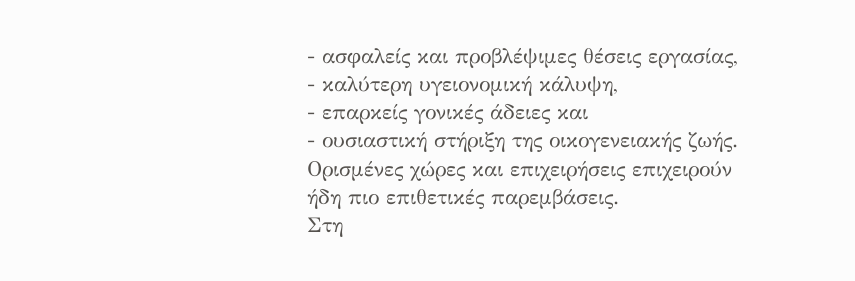- ασφαλείς και προβλέψιμες θέσεις εργασίας,
- καλύτερη υγειονομική κάλυψη,
- επαρκείς γονικές άδειες και
- ουσιαστική στήριξη της οικογενειακής ζωής.
Ορισμένες χώρες και επιχειρήσεις επιχειρούν ήδη πιο επιθετικές παρεμβάσεις.
Στη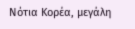Νότια Κορέα, μεγάλη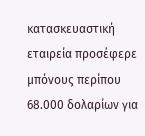κατασκευαστική εταιρεία προσέφερε μπόνους περίπου 68.000 δολαρίων για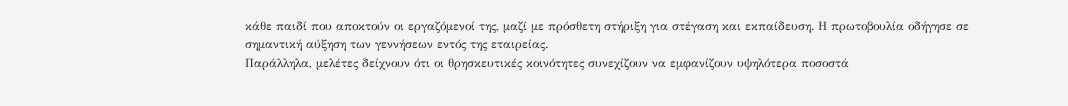κάθε παιδί που αποκτούν οι εργαζόμενοί της, μαζί με πρόσθετη στήριξη για στέγαση και εκπαίδευση. Η πρωτοβουλία οδήγησε σε σημαντική αύξηση των γεννήσεων εντός της εταιρείας.
Παράλληλα, μελέτες δείχνουν ότι οι θρησκευτικές κοινότητες συνεχίζουν να εμφανίζουν υψηλότερα ποσοστά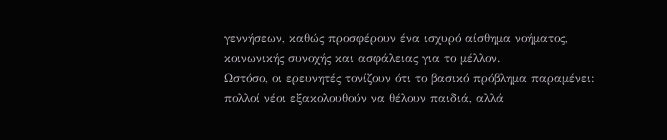γεννήσεων, καθώς προσφέρουν ένα ισχυρό αίσθημα νοήματος, κοινωνικής συνοχής και ασφάλειας για το μέλλον.
Ωστόσο, οι ερευνητές τονίζουν ότι το βασικό πρόβλημα παραμένει: πολλοί νέοι εξακολουθούν να θέλουν παιδιά, αλλά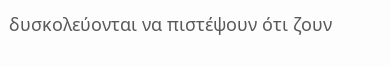δυσκολεύονται να πιστέψουν ότι ζουν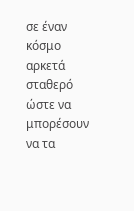σε έναν κόσμο αρκετά σταθερό ώστε να μπορέσουν να τα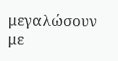μεγαλώσουν με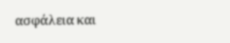ασφάλεια και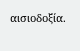αισιοδοξία.